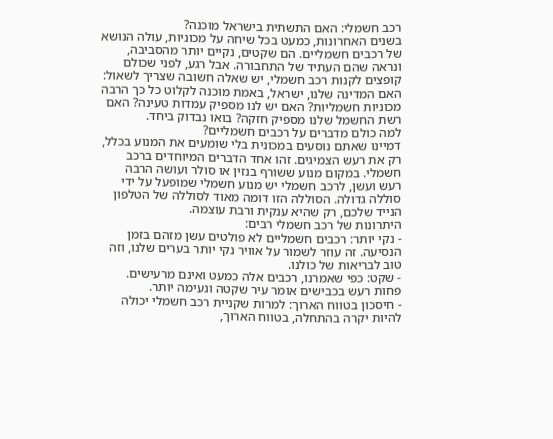רכב חשמלי: האם התשתית בישראל מוכנה?
בשנים האחרונות, כמעט בכל שיחה על מכוניות, עולה הנושא של רכבים חשמליים. הם שקטים, נקיים יותר מהסביבה, ונראה שהם העתיד של התחבורה. אבל רגע, לפני שכולם קופצים לקנות רכב חשמלי, יש שאלה חשובה שצריך לשאול: האם המדינה שלנו, ישראל, באמת מוכנה לקלוט כל כך הרבה מכוניות חשמליות? האם יש לנו מספיק עמדות טעינה? האם רשת החשמל שלנו מספיק חזקה? בואו נבדוק ביחד.
למה כולם מדברים על רכבים חשמליים?
דמיינו שאתם נוסעים במכונית בלי שומעים את המנוע בכלל, רק את רעש הצמיגים. זהו אחד הדברים המיוחדים ברכב חשמלי. במקום מנוע ששורף בנזין או סולר ועושה הרבה רעש ועשן, לרכב חשמלי יש מנוע חשמלי שמופעל על ידי סוללה גדולה. הסוללה הזו דומה מאוד לסוללה של הטלפון הנייד שלכם, רק שהיא ענקית ורבת עוצמה.
היתרונות של רכב חשמלי רבים:
- נקי יותר: רכבים חשמליים לא פולטים עשן מזהם בזמן הנסיעה. זה עוזר לשמור על אוויר נקי יותר בערים שלנו, וזה טוב לבריאות של כולנו.
- שקט: כפי שאמרנו, רכבים אלה כמעט ואינם מרעישים. פחות רעש בכבישים אומר עיר שקטה ונעימה יותר.
- חיסכון בטווח הארוך: למרות שקניית רכב חשמלי יכולה להיות יקרה בהתחלה, בטווח הארוך,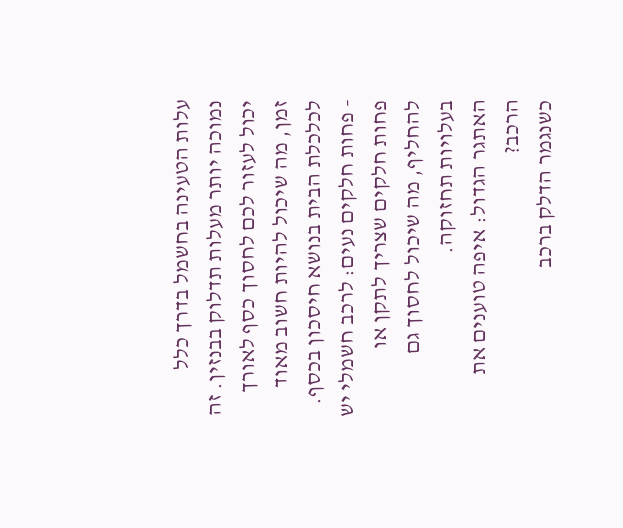עלות הטעינה בחשמל בדרך כלל נמוכה יותר מעלות תדלוק בבנזין. זה יכול לעזור לכם לחסוך כסף לאורך זמן, מה שיכול להיות חשוב מאוד לכלכלת הבית בנושא חיסכון בכסף.
- פחות חלקים נעים: לרכב חשמלי יש פחות חלקים שצריך לתקן או להחליף, מה שיכול לחסוך גם בעלויות תחזוקה.
האתגר הגדול: איפה טוענים את הרכב?
כשנגמר הדלק ברכב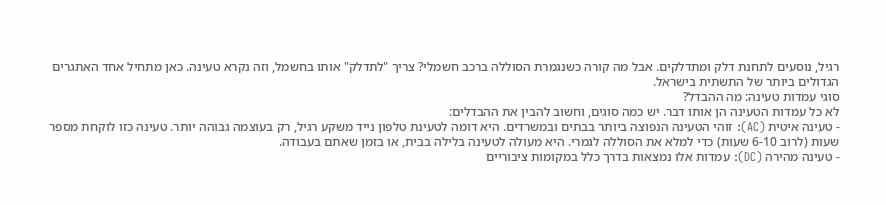רגיל, נוסעים לתחנת דלק ומתדלקים. אבל מה קורה כשנגמרת הסוללה ברכב חשמלי? צריך "לתדלק" אותו בחשמל, וזה נקרא טעינה. כאן מתחיל אחד האתגרים הגדולים ביותר של התשתית בישראל.
סוגי עמדות טעינה: מה ההבדל?
לא כל עמדות הטעינה הן אותו דבר. יש כמה סוגים, וחשוב להבין את ההבדלים:
- טעינה איטית (AC): זוהי הטעינה הנפוצה ביותר בבתים ובמשרדים. היא דומה לטעינת טלפון נייד משקע רגיל, רק בעוצמה גבוהה יותר. טעינה כזו לוקחת מספר שעות (לרוב 6-10 שעות) כדי למלא את הסוללה לגמרי. היא מעולה לטעינה בלילה בבית, או בזמן שאתם בעבודה.
- טעינה מהירה (DC): עמדות אלו נמצאות בדרך כלל במקומות ציבוריים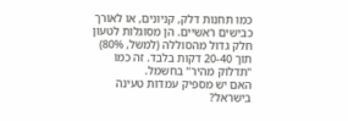כמו תחנות דלק, קניונים, או לאורך כבישים ראשיים. הן מסוגלות לטעון חלק גדול מהסוללה (למשל, 80%) תוך 20-40 דקות בלבד. זה כמו "תדלוק מהיר" בחשמל.
האם יש מספיק עמדות טעינה בישראל?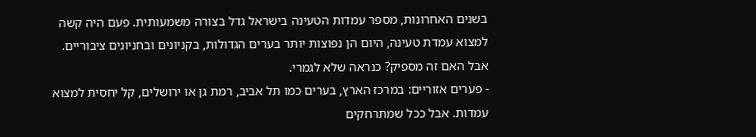בשנים האחרונות, מספר עמדות הטעינה בישראל גדל בצורה משמעותית. פעם היה קשה למצוא עמדת טעינה, היום הן נפוצות יותר בערים הגדולות, בקניונים ובחניונים ציבוריים. אבל האם זה מספיק? כנראה שלא לגמרי.
- פערים אזוריים: במרכז הארץ, בערים כמו תל אביב, רמת גן או ירושלים, קל יחסית למצוא עמדות. אבל ככל שמתרחקים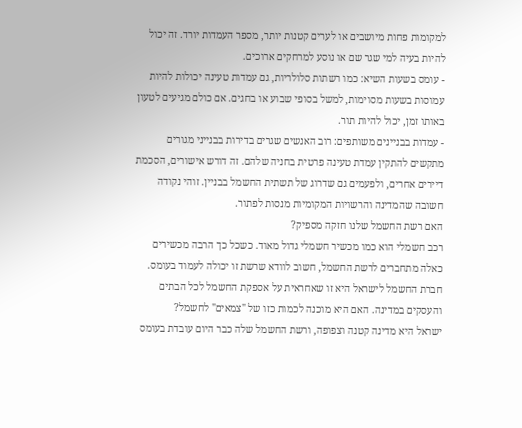למקומות פחות מיושבים או לערים קטנות יותר, מספר העמדות יורד. זה יכול להיות בעיה למי שגר שם או נוסע למרחקים ארוכים.
- עומס בשעות השיא: כמו רשתות סלולריות, גם עמדות טעינה יכולות להיות עמוסות בשעות מסוימות, למשל בסופי שבוע או בחגים. אם כולם מגיעים לטעון באותו זמן, יכול להיות תור.
- עמדות בבניינים משותפים: רוב האנשים שגרים בדירות בבנייני מגורים מתקשים להתקין עמדת טעינה פרטית בחניה שלהם. זה דורש אישורים, הסכמת דיירים אחרים, ולפעמים גם שדרוג של תשתית החשמל בבניין. זוהי נקודה חשובה שהמדינה והרשויות המקומיות מנסות לפתור.
האם רשת החשמל שלנו חזקה מספיק?
רכב חשמלי הוא כמו מכשיר חשמלי גדול מאוד. כשכל כך הרבה מכשירים כאלה מתחברים לרשת החשמל, חשוב לוודא שרשת זו יכולה לעמוד בעומס. חברת החשמל לישראל היא זו שאחראית על אספקת החשמל לכל הבתים והעסקים במדינה. האם היא מוכנה לכמות כזו של "צמאים" לחשמל?
ישראל היא מדינה קטנה וצפופה, ורשת החשמל שלה כבר היום עובדת בעומס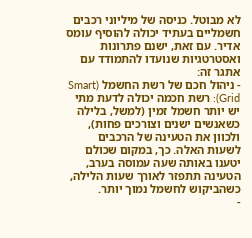לא מבוטל. כניסה של מיליוני רכבים חשמליים בעתיד יכולה להוסיף עומס אדיר. עם זאת, ישנם פתרונות ואסטרטגיות שנועדו להתמודד עם אתגר זה:
- ניהול חכם של רשת החשמל (Smart Grid): רשת חכמה יכולה לדעת מתי יש יותר חשמל זמין (למשל, בלילה כשאנשים ישנים וצורכים פחות), ולכוון את הטעינה של הרכבים לשעות האלה. כך, במקום שכולם יטענו באותה שעה עמוסה בערב, הטעינה תתפזר לאורך שעות הלילה, כשהביקוש לחשמל נמוך יותר.
-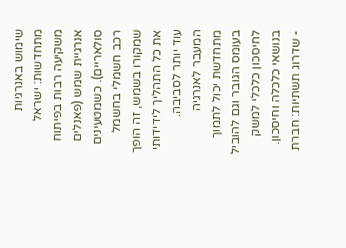שימוש באנרגיות מתחדשות: ישראל משקיעה רבות בפיתוח אנרגיית שמש (פאנלים סולאריים). כשמטעינים רכב חשמלי בחשמל שמקורו בשמש, זה הופך את כל התהליך לידידותי עוד יותר לסביבה. המעבר לאנרגיה מתחדשת יכול לתמוך בעומס הגובר וגם להוביל לחיסכון כלכלי למשק בנושאי כלכלה וחיסכון.
- שדרוג תשתיות: חברת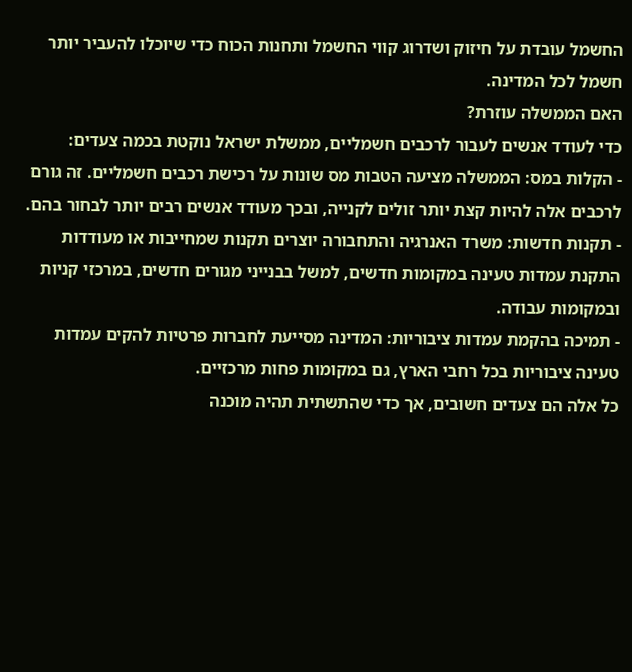החשמל עובדת על חיזוק ושדרוג קווי החשמל ותחנות הכוח כדי שיוכלו להעביר יותר חשמל לכל המדינה.
האם הממשלה עוזרת?
כדי לעודד אנשים לעבור לרכבים חשמליים, ממשלת ישראל נוקטת בכמה צעדים:
- הקלות במס: הממשלה מציעה הטבות מס שונות על רכישת רכבים חשמליים. זה גורם לרכבים אלה להיות קצת יותר זולים לקנייה, ובכך מעודד אנשים רבים יותר לבחור בהם.
- תקנות חדשות: משרד האנרגיה והתחבורה יוצרים תקנות שמחייבות או מעודדות התקנת עמדות טעינה במקומות חדשים, למשל בבנייני מגורים חדשים, במרכזי קניות ובמקומות עבודה.
- תמיכה בהקמת עמדות ציבוריות: המדינה מסייעת לחברות פרטיות להקים עמדות טעינה ציבוריות בכל רחבי הארץ, גם במקומות פחות מרכזיים.
כל אלה הם צעדים חשובים, אך כדי שהתשתית תהיה מוכנה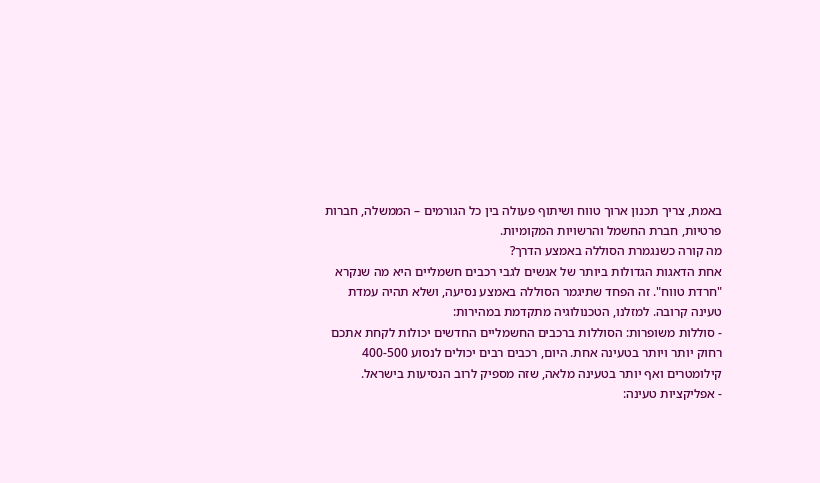באמת, צריך תכנון ארוך טווח ושיתוף פעולה בין כל הגורמים – הממשלה, חברות פרטיות, חברת החשמל והרשויות המקומיות.
מה קורה כשנגמרת הסוללה באמצע הדרך?
אחת הדאגות הגדולות ביותר של אנשים לגבי רכבים חשמליים היא מה שנקרא "חרדת טווח". זה הפחד שתיגמר הסוללה באמצע נסיעה, ושלא תהיה עמדת טעינה קרובה. למזלנו, הטכנולוגיה מתקדמת במהירות:
- סוללות משופרות: הסוללות ברכבים החשמליים החדשים יכולות לקחת אתכם רחוק יותר ויותר בטעינה אחת. היום, רכבים רבים יכולים לנסוע 400-500 קילומטרים ואף יותר בטעינה מלאה, שזה מספיק לרוב הנסיעות בישראל.
- אפליקציות טעינה: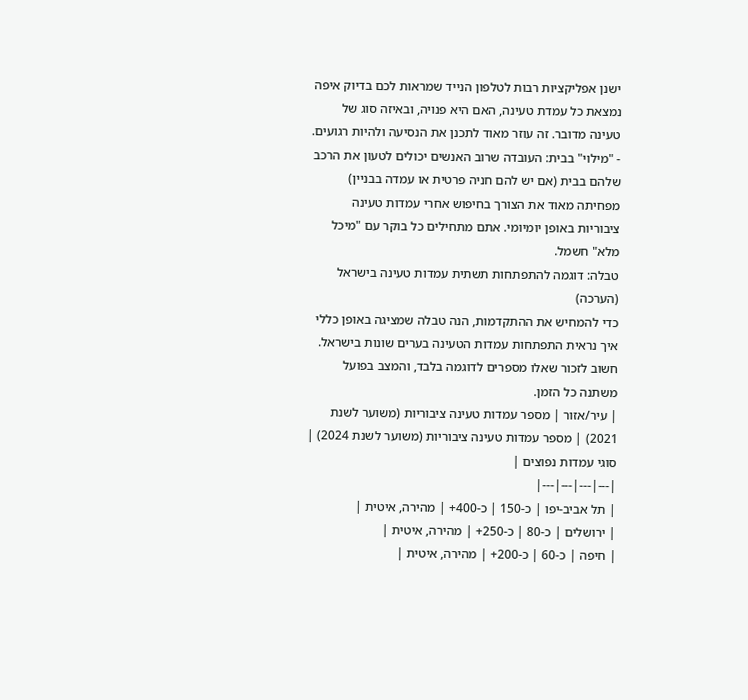ישנן אפליקציות רבות לטלפון הנייד שמראות לכם בדיוק איפה נמצאת כל עמדת טעינה, האם היא פנויה, ובאיזה סוג של טעינה מדובר. זה עוזר מאוד לתכנן את הנסיעה ולהיות רגועים.
- "מילוי" בבית: העובדה שרוב האנשים יכולים לטעון את הרכב שלהם בבית (אם יש להם חניה פרטית או עמדה בבניין) מפחיתה מאוד את הצורך בחיפוש אחרי עמדות טעינה ציבוריות באופן יומיומי. אתם מתחילים כל בוקר עם "מיכל מלא" חשמל.
טבלה: דוגמה להתפתחות תשתית עמדות טעינה בישראל (הערכה)
כדי להמחיש את ההתקדמות, הנה טבלה שמציגה באופן כללי איך נראית התפתחות עמדות הטעינה בערים שונות בישראל. חשוב לזכור שאלו מספרים לדוגמה בלבד, והמצב בפועל משתנה כל הזמן.
| עיר/אזור | מספר עמדות טעינה ציבוריות (משוער לשנת 2021) | מספר עמדות טעינה ציבוריות (משוער לשנת 2024) | סוגי עמדות נפוצים |
|---|---|---|---|
| תל אביב-יפו | כ-150 | כ-400+ | מהירה, איטית |
| ירושלים | כ-80 | כ-250+ | מהירה, איטית |
| חיפה | כ-60 | כ-200+ | מהירה, איטית |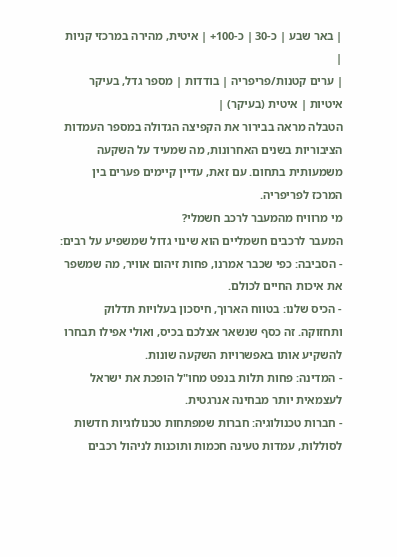| באר שבע | כ-30 | כ-100+ | איטית, מהירה במרכזי קניות |
| ערים קטנות/פריפריה | בודדות | מספר גדל, בעיקר איטיות | איטית (בעיקר) |
הטבלה מראה בבירור את הקפיצה הגדולה במספר העמדות הציבוריות בשנים האחרונות, מה שמעיד על השקעה משמעותית בתחום. עם זאת, עדיין קיימים פערים בין המרכז לפריפריה.
מי מרוויח מהמעבר לרכב חשמלי?
המעבר לרכבים חשמליים הוא שינוי גדול שמשפיע על רבים:
- הסביבה: כפי שכבר אמרנו, פחות זיהום אוויר, מה שמשפר את איכות החיים לכולם.
- הכיס שלנו: בטווח הארוך, חיסכון בעלויות תדלוק ותחזוקה. זה כסף שנשאר אצלכם בכיס, ואולי אפילו תבחרו להשקיע אותו באפשרויות השקעה שונות.
- המדינה: פחות תלות בנפט מחו"ל הופכת את ישראל לעצמאית יותר מבחינה אנרגטית.
- חברות טכנולוגיה: חברות שמפתחות טכנולוגיות חדשות לסוללות, עמדות טעינה חכמות ותוכנות לניהול רכבים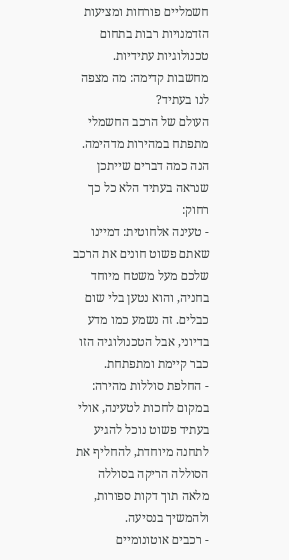חשמליים פורחות ומציעות הזדמנויות רבות בתחום טכנולוגיות עתידיות.
מחשבות קדימה: מה מצפה לנו בעתיד?
העולם של הרכב החשמלי מתפתח במהירות מדהימה. הנה כמה דברים שייתכן שנראה בעתיד הלא כל כך רחוק:
- טעינה אלחוטית: דמיינו שאתם פשוט חונים את הרכב שלכם מעל משטח מיוחד בחניה, והוא נטען בלי שום כבלים. זה נשמע כמו מדע בדיוני, אבל הטכנולוגיה הזו כבר קיימת ומתפתחת.
- החלפת סוללות מהירה: במקום לחכות לטעינה, אולי בעתיד פשוט נוכל להגיע לתחנה מיוחדת, להחליף את הסוללה הריקה בסוללה מלאה תוך דקות ספורות, ולהמשיך בנסיעה.
- רכבים אוטונומיים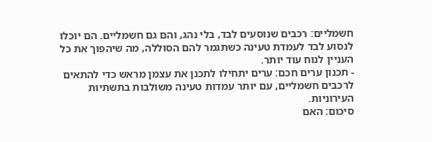חשמליים: רכבים שנוסעים לבד, בלי נהג, והם גם חשמליים. הם יוכלו לנסוע לבד לעמדת טעינה כשתגמר להם הסוללה, מה שיהפוך את כל העניין לנוח עוד יותר.
- תכנון ערים חכם: ערים יתחילו לתכנן את עצמן מראש כדי להתאים לרכבים חשמליים, עם יותר עמדות טעינה משולבות בתשתיות העירוניות.
סיכום: האם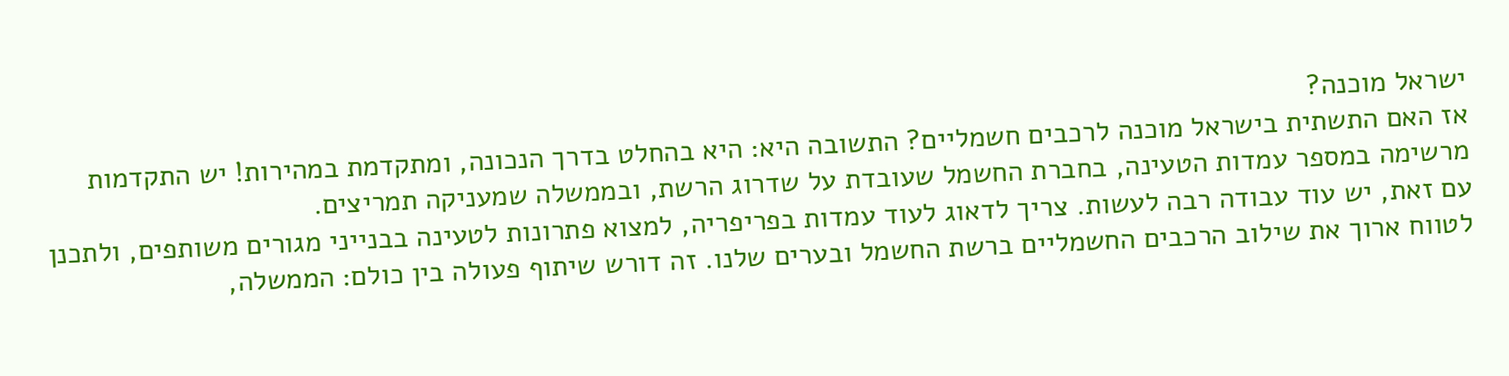ישראל מוכנה?
אז האם התשתית בישראל מוכנה לרכבים חשמליים? התשובה היא: היא בהחלט בדרך הנכונה, ומתקדמת במהירות! יש התקדמות מרשימה במספר עמדות הטעינה, בחברת החשמל שעובדת על שדרוג הרשת, ובממשלה שמעניקה תמריצים.
עם זאת, יש עוד עבודה רבה לעשות. צריך לדאוג לעוד עמדות בפריפריה, למצוא פתרונות לטעינה בבנייני מגורים משותפים, ולתכנן לטווח ארוך את שילוב הרכבים החשמליים ברשת החשמל ובערים שלנו. זה דורש שיתוף פעולה בין כולם: הממשלה,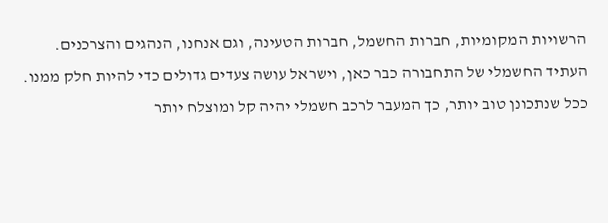הרשויות המקומיות, חברות החשמל, חברות הטעינה, וגם אנחנו, הנהגים והצרכנים.
העתיד החשמלי של התחבורה כבר כאן, וישראל עושה צעדים גדולים כדי להיות חלק ממנו. ככל שנתכונן טוב יותר, כך המעבר לרכב חשמלי יהיה קל ומוצלח יותר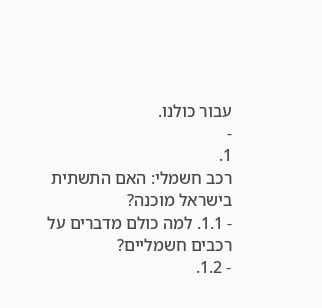עבור כולנו.
-
1.
רכב חשמלי: האם התשתית בישראל מוכנה?
- 1.1. למה כולם מדברים על רכבים חשמליים?
- 1.2.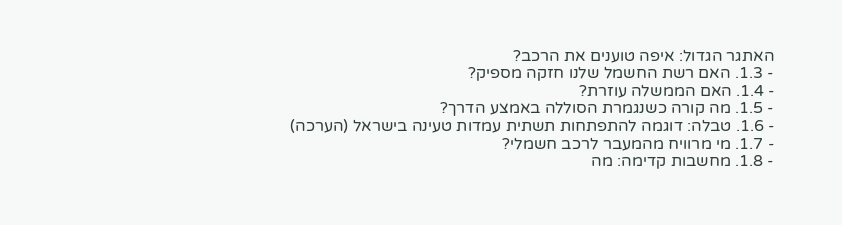האתגר הגדול: איפה טוענים את הרכב?
- 1.3. האם רשת החשמל שלנו חזקה מספיק?
- 1.4. האם הממשלה עוזרת?
- 1.5. מה קורה כשנגמרת הסוללה באמצע הדרך?
- 1.6. טבלה: דוגמה להתפתחות תשתית עמדות טעינה בישראל (הערכה)
- 1.7. מי מרוויח מהמעבר לרכב חשמלי?
- 1.8. מחשבות קדימה: מה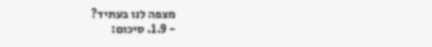מצפה לנו בעתיד?
- 1.9. סיכום: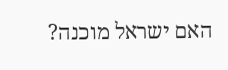האם ישראל מוכנה?